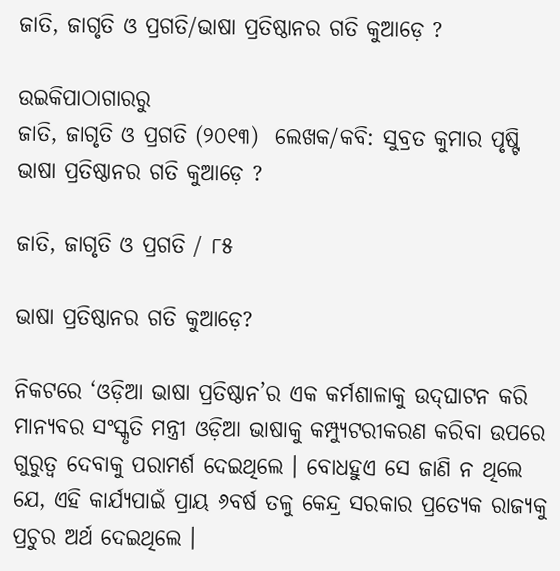ଜାତି, ଜାଗୃତି ଓ ପ୍ରଗତି/ଭାଷା ପ୍ରତିଷ୍ଠାନର ଗତି କୁଆଡ଼େ ?

ଉଇକିପାଠାଗାର‌ରୁ
ଜାତି, ଜାଗୃତି ଓ ପ୍ରଗତି (୨୦୧୩)  ଲେଖକ/କବି: ସୁବ୍ରତ କୁମାର ପୃଷ୍ଟି
ଭାଷା ପ୍ରତିଷ୍ଠାନର ଗତି କୁଆଡ଼େ ?

ଜାତି, ଜାଗୃତି ଓ ପ୍ରଗତି / ୮୫

ଭାଷା ପ୍ରତିଷ୍ଠାନର ଗତି କୁଆଡ଼େ?

ନିକଟରେ ‘ଓଡ଼ିଆ ଭାଷା ପ୍ରତିଷ୍ଠାନ’ର ଏକ କର୍ମଶାଳାକୁ ଉଦ୍‌ଘାଟନ କରି ମାନ୍ୟବର ସଂସ୍କୃତି ମନ୍ତ୍ରୀ ଓଡ଼ିଆ ଭାଷାକୁ କମ୍ପ୍ୟୁଟରୀକରଣ କରିବା ଉପରେ ଗୁରୁତ୍ୱ ଦେବାକୁ ପରାମର୍ଶ ଦେଇଥିଲେ । ବୋଧହୁଏ ସେ ଜାଣି ନ ଥିଲେ ଯେ, ଏହି କାର୍ଯ୍ୟପାଇଁ ପ୍ରାୟ ୬ବର୍ଷ ତଳୁ କେନ୍ଦ୍ର ସରକାର ପ୍ରତ୍ୟେକ ରାଜ୍ୟକୁ ପ୍ରଚୁର ଅର୍ଥ ଦେଇଥିଲେ ।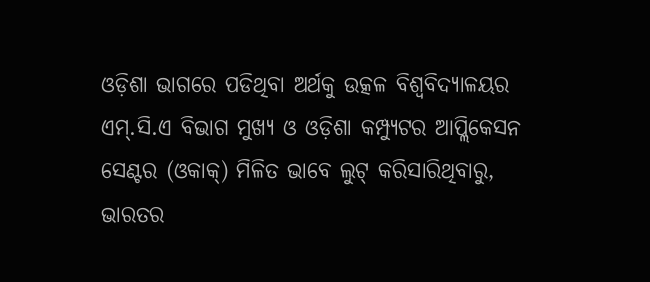ଓଡ଼ିଶା ଭାଗରେ ପଡିଥିବା ଅର୍ଥକୁ ଉତ୍କଳ ବିଶ୍ୱବିଦ୍ୟାଳୟର ଏମ୍.ସି.ଏ ବିଭାଗ ମୁଖ୍ୟ ଓ ଓଡ଼ିଶା କମ୍ପ୍ୟୁଟର ଆପ୍ଲିକେସନ ସେଣ୍ଟର (ଓକାକ୍) ମିଳିତ ଭାବେ ଲୁଟ୍ କରିସାରିଥିବାରୁ, ଭାରତର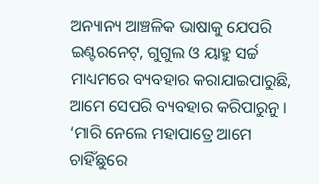ଅନ୍ୟାନ୍ୟ ଆଞ୍ଚଳିକ ଭାଷାକୁ ଯେପରି ଇଣ୍ଟରନେଟ୍, ଗୁଗୁଲ ଓ ୟାହୁ ସର୍ଚ୍ଚ ମାଧ୍ୟମରେ ବ୍ୟବହାର କରାଯାଇପାରୁଛି, ଆମେ ସେପରି ବ୍ୟବହାର କରିପାରୁନୁ । ‘ମାରି ନେଲେ ମହାପାତ୍ରେ ଆମେ ଚାହିଁଛୁରେ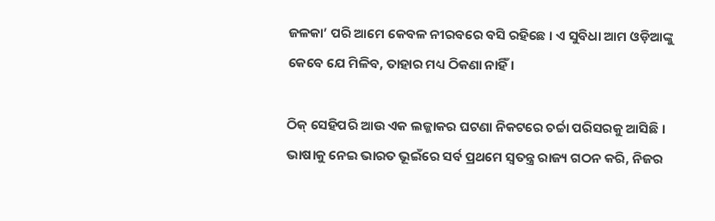ଜଳକା’ ପରି ଆମେ କେବଳ ନୀରବରେ ବସି ରହିଛେ । ଏ ସୁବିଧା ଆମ ଓଡ଼ିଆଙ୍କୁ କେବେ ଯେ ମିଳିବ, ତାହାର ମଧ୍ୟ ଠିକଣା ନାହିଁ ।

ଠିକ୍ ସେହିପରି ଆଉ ଏକ ଲଜ୍ଜାକର ଘଟଣା ନିକଟରେ ଚର୍ଚ୍ଚା ପରିସରକୁ ଆସିଛି । ଭାଷାକୁ ନେଇ ଭାରତ ଭୂଇଁରେ ସର୍ବ ପ୍ରଥମେ ସ୍ୱତନ୍ତ୍ର ରାଜ୍ୟ ଗଠନ କରି, ନିଜର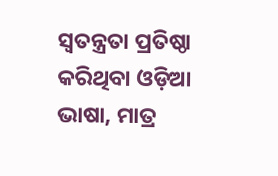ସ୍ୱତନ୍ତ୍ରତା ପ୍ରତିଷ୍ଠା କରିଥିବା ଓଡ଼ିଆ ଭାଷା, ମାତ୍ର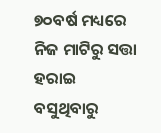୭୦ବର୍ଷ ମଧ୍ୟରେ ନିଜ ମାଟିରୁ ସତ୍ତା ହରାଇ ବସୁଥିବାରୁ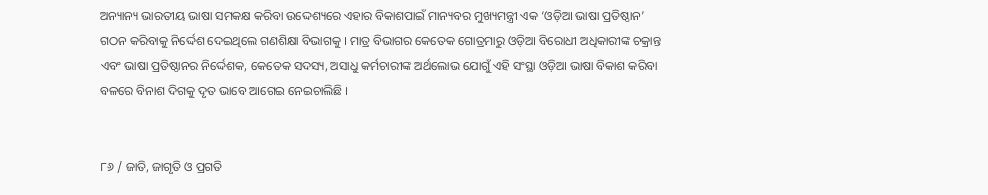ଅନ୍ୟାନ୍ୟ ଭାରତୀୟ ଭାଷା ସମକକ୍ଷ କରିବା ଉଦ୍ଦେଶ୍ୟରେ ଏହାର ବିକାଶପାଇଁ ମାନ୍ୟବର ମୁଖ୍ୟମନ୍ତ୍ରୀ ଏକ ‘ଓଡ଼ିଆ ଭାଷା ପ୍ରତିଷ୍ଠାନ’ ଗଠନ କରିବାକୁ ନିର୍ଦ୍ଦେଶ ଦେଇଥିଲେ ଗଣଶିକ୍ଷା ବିଭାଗକୁ । ମାତ୍ର ବିଭାଗର କେତେକ ଗୋତ୍ରମାରୁ ଓଡ଼ିଆ ବିରୋଧୀ ଅଧିକାରୀଙ୍କ ଚକ୍ରାନ୍ତ ଏବଂ ଭାଷା ପ୍ରତିଷ୍ଠାନର ନିର୍ଦ୍ଦେଶକ, କେତେକ ସଦସ୍ୟ, ଅସାଧୁ କର୍ମଚାରୀଙ୍କ ଅର୍ଥଲୋଭ ଯୋଗୁଁ ଏହି ସଂସ୍ଥା ଓଡ଼ିଆ ଭାଷା ବିକାଶ କରିବା ବଳରେ ବିନାଶ ଦିଗକୁ ଦୃତ ଭାବେ ଆଗେଇ ନେଇଚାଲିଛି ।


୮୬ / ଜାତି, ଜାଗୃତି ଓ ପ୍ରଗତି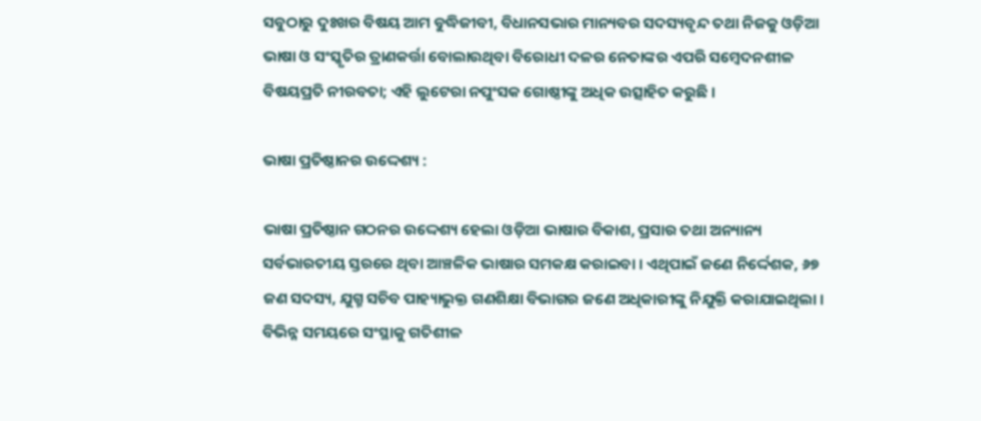ସବୁଠାରୁ ଦୁଃଖର ବିଷୟ ଆମ ବୁଦ୍ଧିଜୀବୀ, ବିଧାନସଭାର ମାନ୍ୟବର ସଦସ୍ୟବୃନ୍ଦ ତଥା ନିଜକୁ ଓଡ଼ିଆ ଭାଷା ଓ ସଂସ୍କୃତିର ତ୍ରାଣକର୍ତ୍ତା ବୋଲାଉଥିବା ବିରୋଧୀ ଦଳର ନେତାଙ୍କର ଏପରି ସମ୍ବେଦନଶୀଳ ବିଷୟପ୍ରତି ନୀରବତା; ଏହି ଲୁଟେରା ନପୁଂସକ ଗୋଷ୍ଠୀଙ୍କୁ ଅଧିକ ଉତ୍ସାହିତ କରୁଛି ।

ଭାଷା ପ୍ରତିଷ୍ଠାନର ଉଦ୍ଦେଶ୍ୟ :

ଭାଷା ପ୍ରତିଷ୍ଠାନ ଗଠନର ଉଦ୍ଦେଶ୍ୟ ହେଲା ଓଡ଼ିଆ ଭାଷାର ବିକାଶ, ପ୍ରସାର ତଥା ଅନ୍ୟାନ୍ୟ ସର୍ବଭାରତୀୟ ସ୍ତରରେ ଥିବା ଆଞ୍ଚଳିକ ଭାଷାର ସମକକ୍ଷ କରାଇବା । ଏଥିପାଇଁ ଜଣେ ନିର୍ଦ୍ଦେଶକ, ୬୭ ଜଣ ସଦସ୍ୟ, ଯୁଗ୍ମ ସଚିବ ପାହ୍ୟାଭୁକ୍ତ ଗଣଶିକ୍ଷା ବିଭାଗର ଜଣେ ଅଧିକାରୀଙ୍କୁ ନିଯୁକ୍ତି କରାଯାଇଥିଲା । ବିଭିନ୍ନ ସମୟରେ ସଂସ୍ଥାକୁ ଗତିଶୀଳ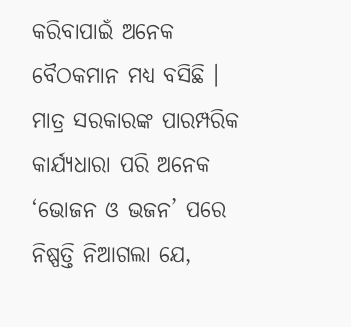କରିବାପାଇଁ ଅନେକ ବୈଠକମାନ ମଧ୍ୟ ବସିଛି । ମାତ୍ର ସରକାରଙ୍କ ପାରମ୍ପରିକ କାର୍ଯ୍ୟଧାରା ପରି ଅନେକ ‘ଭୋଜନ ଓ ଭଜନ’ ପରେ ନିଷ୍ପତ୍ତି ନିଆଗଲା ଯେ,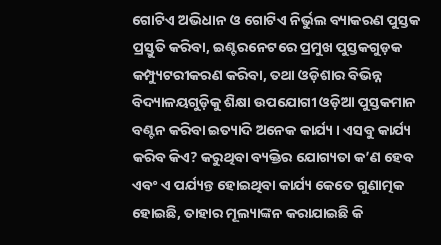ଗୋଟିଏ ଅଭିଧାନ ଓ ଗୋଟିଏ ନିର୍ଭୁଲ ବ୍ୟାକରଣ ପୁସ୍ତକ ପ୍ରସ୍ତୁତି କରିବା, ଇଣ୍ଟରନେଟରେ ପ୍ରମୁଖ ପୁସ୍ତକଗୁଡ଼କ କମ୍ପ୍ୟୁଟରୀକରଣ କରିବା, ତଥା ଓଡ଼ିଶାର ବିଭିନ୍ନ ବିଦ୍ୟାଳୟଗୁଡ଼ିକୁ ଶିକ୍ଷା ଉପଯୋଗୀ ଓଡ଼ିଆ ପୁସ୍ତକମାନ ବଣ୍ଟନ କରିବା ଇତ୍ୟାଦି ଅନେକ କାର୍ଯ୍ୟ । ଏସବୁ କାର୍ଯ୍ୟ କରିବ କିଏ? କରୁଥିବା ବ୍ୟକ୍ତିର ଯୋଗ୍ୟତା କ’ଣ ହେବ ଏବଂ ଏ ପର୍ଯ୍ୟନ୍ତ ହୋଇଥିବା କାର୍ଯ୍ୟ କେତେ ଗୁଣାତ୍ମକ ହୋଇଛି, ତାହାର ମୂଲ୍ୟାଙ୍କନ କରାଯାଇଛି କି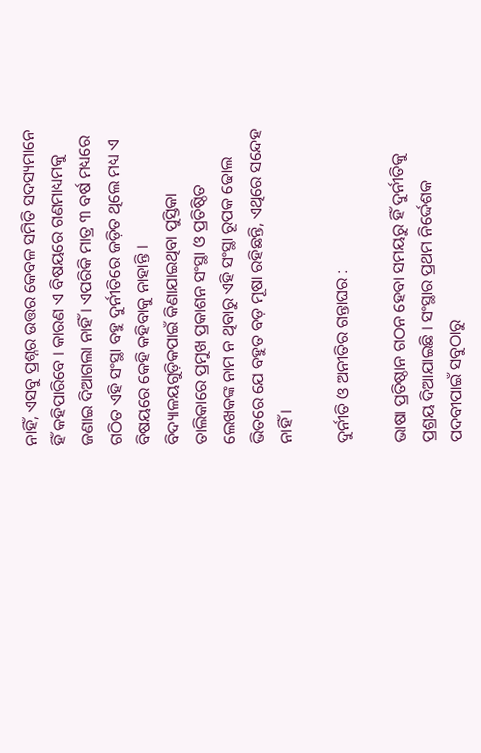ନାହିଁ, ଏସବୁ ପ୍ରଶ୍ନର ଉତ୍ତର କେବଳ ସମିତି ସଦସ୍ୟମାନେ ହିଁ କହିପାରିବେ । କାରଣ ଏ ବିଷୟରେ ଗଣମାଧ୍ୟମକୁ ଜଣାଇ ଦିଆଗଲା ନାହିଁ । ଏପରିକି ମାତ୍ର ୩ ବର୍ଷ ମଧ୍ୟରେ ଗଠିତ ଏହି ସଂସ୍ଥା ବହୁ ଦୁର୍ନୀତିରେ ଜଡ଼ିତ ଥିଲେ ମଧ୍ୟ ଏ ବିଷୟରେ କେହି କହିବାକୁ ନାହାନ୍ତି । ବିଦ୍ୟାଳୟଗୁଡ଼ିକପାଇଁ କିଣାଯାଇଥିବା ପୁସ୍ତିକା ତାଲିକାରେ ପ୍ରମୁଖ ପ୍ରକାଶନ ସଂସ୍ଥା ଓ ପ୍ରତିଷ୍ଠିତ ଲେଖକଙ୍କ ନାମ ନ ଥିବାରୁ ଏହି ସଂସ୍ଥା ରୂପକ ଢୋଲ ଭିତରେ ଯେ ବହୁତ ବଡ଼ ମୂଷା ରହିଛନ୍ତି, ଏଥିରେ ସନ୍ଦେହ ନାହିଁ ।

ଦୁର୍ନୀତି ଓ ଅନୀତିର ଗନ୍ତାଘର :

ଭାଷା ପ୍ରତିଷ୍ଠାନ ଗଠନ ହେବା ସମୟରୁ ହିଁ ଦୁର୍ନୀତିକୁ ପ୍ରଶ୍ରୟ ଦିଆଯାଇଛି । ସଂସ୍ଥାର ପ୍ରଥମ ନିର୍ଦ୍ଦେଶକ ପଦବୀପାଇଁ ସବୁଠାରୁ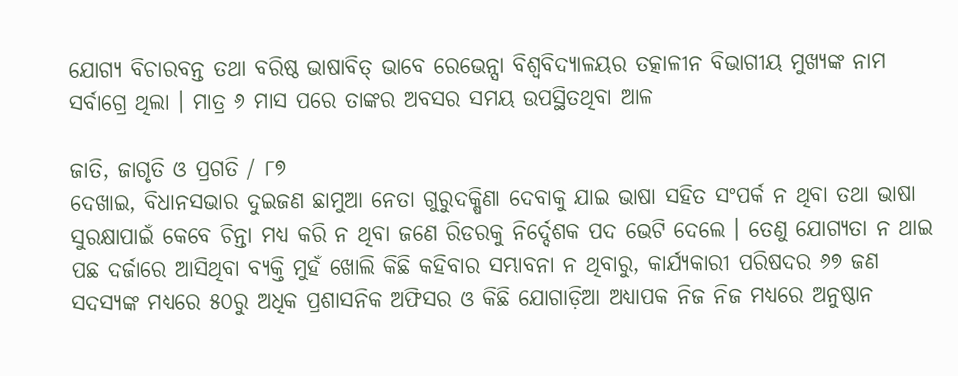ଯୋଗ୍ୟ ବିଚାରବନ୍ତ ତଥା ବରିଷ୍ଠ ଭାଷାବିତ୍ ଭାବେ ରେଭେନ୍ସା ବିଶ୍ୱବିଦ୍ୟାଳୟର ତ‌ତ୍କାଳୀନ ବିଭାଗୀୟ ମୁଖ୍ୟଙ୍କ ନାମ ସର୍ବାଗ୍ରେ ଥିଲା । ମାତ୍ର ୬ ମାସ ପରେ ତାଙ୍କର ଅବସର ସମୟ ଉପସ୍ଥିତଥିବା ଆଳ

ଜାତି, ଜାଗୃତି ଓ ପ୍ରଗତି / ୮୭
ଦେଖାଇ, ବିଧାନସଭାର ଦୁଇଜଣ ଛାମୁଆ ନେତା ଗୁରୁଦକ୍ଷିଣା ଦେବାକୁ ଯାଇ ଭାଷା ସହିତ ସଂପର୍କ ନ ଥିବା ତଥା ଭାଷା ସୁରକ୍ଷାପାଇଁ କେବେ ଚିନ୍ତା ମଧ୍ୟ କରି ନ ଥିବା ଜଣେ ରିଡରକୁ ନିର୍ଦ୍ଦେଶକ ପଦ ଭେଟି ଦେଲେ । ତେଣୁ ଯୋଗ୍ୟତା ନ ଥାଇ ପଛ ଦର୍ଜାରେ ଆସିଥିବା ବ୍ୟକ୍ତି ମୁହଁ ଖୋଲି କିଛି କହିବାର ସମ୍ଭାବନା ନ ଥିବାରୁ, କାର୍ଯ୍ୟକାରୀ ପରିଷଦର ୬୭ ଜଣ ସଦସ୍ୟଙ୍କ ମଧ୍ୟରେ ୫୦ରୁ ଅଧିକ ପ୍ରଶାସନିକ ଅଫିସର ଓ କିଛି ଯୋଗାଡ଼ିଆ ଅଧ୍ୟାପକ ନିଜ ନିଜ ମଧ୍ୟରେ ଅନୁଷ୍ଠାନ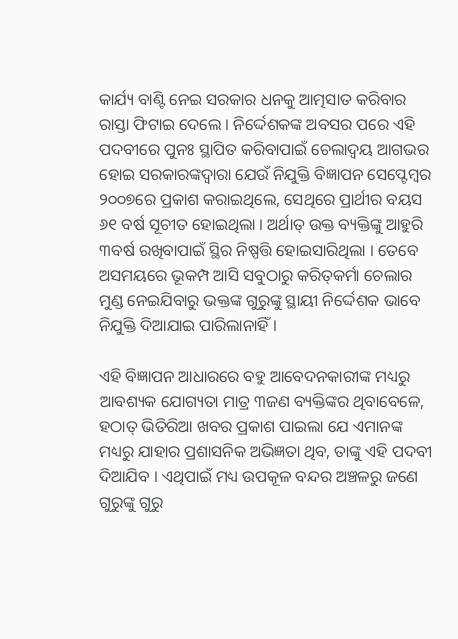କାର୍ଯ୍ୟ ବାଣ୍ଟି ନେଇ ସରକାର ଧନକୁ ଆତ୍ମସାତ କରିବାର ରାସ୍ତା ଫିଟାଇ ଦେଲେ । ନିର୍ଦ୍ଦେଶକଙ୍କ ଅବସର ପରେ ଏହି ପଦବୀରେ ପୁନଃ ସ୍ଥାପିତ କରିବାପାଇଁ ଚେଲାଦ୍ୱୟ ଆଗଭର ହୋଇ ସରକାରଙ୍କଦ୍ୱାରା ଯେଉଁ ନିଯୁକ୍ତି ବିଜ୍ଞାପନ ସେପ୍ଟେମ୍ବର ୨୦୦୭ରେ ପ୍ରକାଶ କରାଇଥିଲେ, ସେଥିରେ ପ୍ରାର୍ଥୀର ବୟସ ୬୧ ବର୍ଷ ସୂଚୀତ ହୋଇଥିଲା । ଅର୍ଥାତ୍ ଉକ୍ତ ବ୍ୟକ୍ତିଙ୍କୁ ଆହୁରି ୩ବର୍ଷ ରଖିବାପାଇଁ ସ୍ଥିର ନିଷ୍ପତ୍ତି ହୋଇସାରିଥିଲା । ତେବେ ଅସମୟରେ ଭୂକମ୍ପ ଆସି ସବୁଠାରୁ କରିତ୍‌କର୍ମା ଚେଲାର ମୁଣ୍ଡ ନେଇଯିବାରୁ ଭକ୍ତଙ୍କ ଗୁରୁଙ୍କୁ ସ୍ଥାୟୀ ନିର୍ଦ୍ଦେଶକ ଭାବେ ନିଯୁକ୍ତି ଦିଆଯାଇ ପାରିଲାନାହିଁ ।

ଏହି ବିଜ୍ଞାପନ ଆଧାରରେ ବହୁ ଆବେଦନକାରୀଙ୍କ ମଧ୍ୟରୁ ଆବଶ୍ୟକ ଯୋଗ୍ୟତା ମାତ୍ର ୩ଜଣ ବ୍ୟକ୍ତିଙ୍କର ଥିବାବେଳେ, ହଠାତ୍ ଭିତିରିଆ ଖବର ପ୍ରକାଶ ପାଇଲା ଯେ ଏମାନଙ୍କ ମଧ୍ୟରୁ ଯାହାର ପ୍ରଶାସନିକ ଅଭିଜ୍ଞତା ଥିବ, ତାଙ୍କୁ ଏହି ପଦବୀ ଦିଆଯିବ । ଏଥିପାଇଁ ମଧ୍ୟ ଉପକୂଳ ବନ୍ଦର ଅଞ୍ଚଳରୁ ଜଣେ ଗୁରୁଙ୍କୁ ଗୁରୁ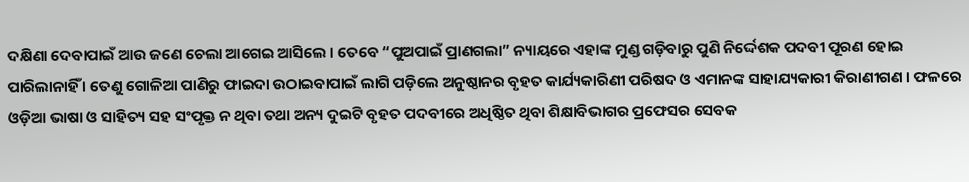ଦକ୍ଷିଣା ଦେବାପାଇଁ ଆଉ ଜଣେ ଚେଲା ଆଗେଇ ଆସିଲେ । ତେବେ “ପୁଅପାଇଁ ପ୍ରାଣଗଲା” ନ୍ୟାୟରେ ଏହାଙ୍କ ମୁଣ୍ଡ ଗଡ଼ିବାରୁ ପୁଣି ନିର୍ଦ୍ଦେଶକ ପଦବୀ ପୂରଣ ହୋଇ ପାରିଲାନାହିଁ । ତେଣୁ ଗୋଳିଆ ପାଣିରୁ ଫାଇଦା ଉଠାଇବାପାଇଁ ଲାଗି ପଡ଼ିଲେ ଅନୁଷ୍ଠାନର ବୃହତ କାର୍ଯ୍ୟକାରିଣୀ ପରିଷଦ ଓ ଏମାନଙ୍କ ସାହାଯ୍ୟକାରୀ କିରାଣୀଗଣ । ଫଳରେ ଓଡ଼ିଆ ଭାଷା ଓ ସାହିତ୍ୟ ସହ ସଂପୃକ୍ତ ନ ଥିବା ତଥା ଅନ୍ୟ ଦୁଇଟି ବୃହତ ପଦବୀରେ ଅଧିଷ୍ଠିତ ଥିବା ଶିକ୍ଷାବିଭାଗର ପ୍ରଫେସର ସେବକ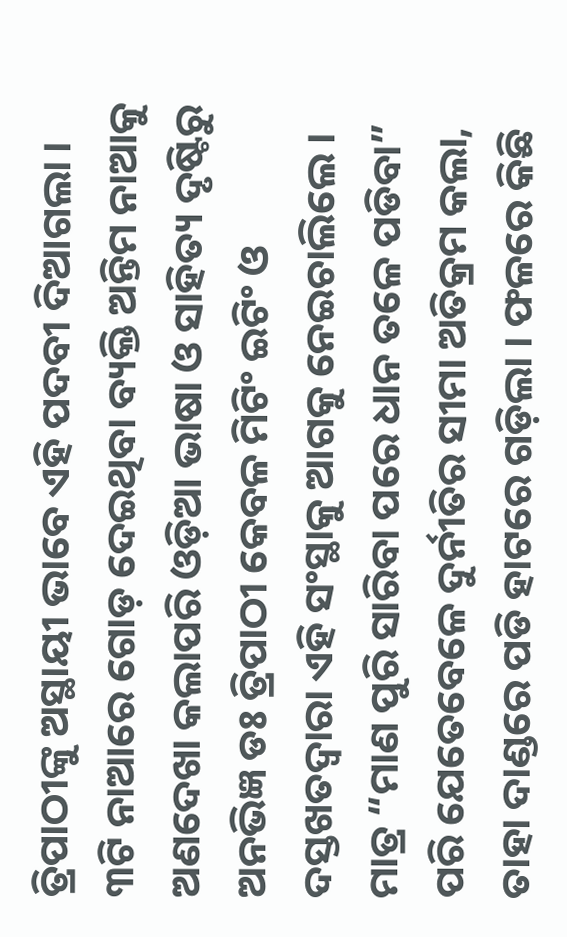ତ୍ରିପାଠୀଙ୍କୁ ଅସ୍ଥାୟୀ ଭାବେ ଏହି ପଦବୀ ଦିଆଗଲା । ୩ଟି ନାଆରେ ଗୋଡ଼ ଦେଇଥିବା ବ୍ୟକ୍ତି ଅନ୍ତିମ ନାଆକୁ ଅଣଦେଖା କଲାପରି ଓଡ଼ିଆ ଭାଷା ଓ ସାହିତ୍ୟ ଦୃଷ୍ଟିରୁ ଅନଭିଜ୍ଞ ଡଃ ତ୍ରିପାଠୀ କେବଳ ମିଟିଂ ଇଟିଂ ଓ ଦସ୍ତଖତଦ୍ୱାରା ଏହି ସଂସ୍ଥାକୁ ଆଗକୁ ନେଇଚାଲିଲେ । ମାତ୍ର “ମାଣ ପୁରି ସାରିବା ପରେ ଧାନ ତଳେ ପଡିବା” ପରି ଯେତେବେଳେ ଦୁର୍ନୀତିର ସୀମା ଅତିକ୍ରମ କଲା, ତାହା ଦାଣ୍ଡରେ ପଡି ହାଟରେ ଗଡ଼ିଲା । ଫଳରେ କିଛି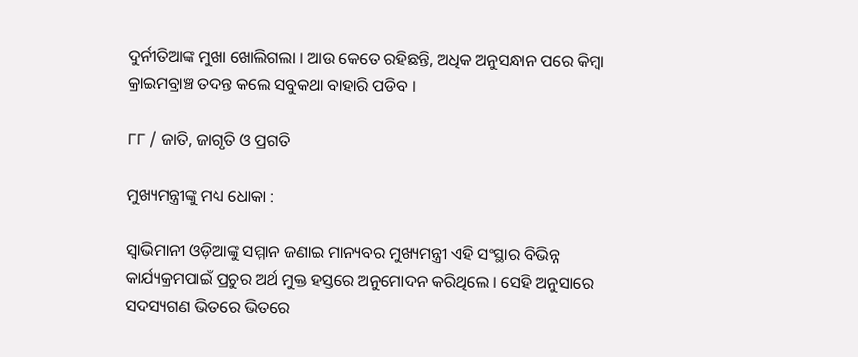ଦୁର୍ନୀତିଆଙ୍କ ମୁଖା ଖୋଲିଗଲା । ଆଉ କେତେ ରହିଛନ୍ତି, ଅଧିକ ଅନୁସନ୍ଧାନ ପରେ କିମ୍ବା କ୍ରାଇମବ୍ରାଞ୍ଚ ତଦନ୍ତ କଲେ ସବୁକଥା ବାହାରି ପଡିବ ।

୮୮ / ଜାତି, ଜାଗୃତି ଓ ପ୍ରଗତି

ମୁଖ୍ୟମନ୍ତ୍ରୀଙ୍କୁ ମଧ୍ୟ ଧୋକା :

ସ୍ୱାଭିମାନୀ ଓଡ଼ିଆଙ୍କୁ ସମ୍ମାନ ଜଣାଇ ମାନ୍ୟବର ମୁଖ୍ୟମନ୍ତ୍ରୀ ଏହି ସଂସ୍ଥାର ବିଭିନ୍ନ କାର୍ଯ୍ୟକ୍ରମପାଇଁ ପ୍ରଚୁର ଅର୍ଥ ମୁକ୍ତ ହସ୍ତରେ ଅନୁମୋଦନ କରିଥିଲେ । ସେହି ଅନୁସାରେ ସଦସ୍ୟଗଣ ଭିତରେ ଭିତରେ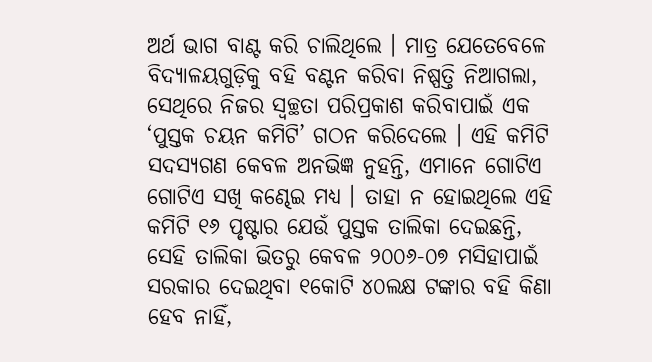ଅର୍ଥ ଭାଗ ବାଣ୍ଟ କରି ଚାଲିଥିଲେ । ମାତ୍ର ଯେତେବେଳେ ବିଦ୍ୟାଳୟଗୁଡ଼ିକୁ ବହି ବଣ୍ଟନ କରିବା ନିଷ୍ପତ୍ତି ନିଆଗଲା, ସେଥିରେ ନିଜର ସ୍ୱଚ୍ଛତା ପରିପ୍ରକାଶ କରିବାପାଇଁ ଏକ ‘ପୁସ୍ତକ ଚୟନ କମିଟି’ ଗଠନ କରିଦେଲେ । ଏହି କମିଟି ସଦସ୍ୟଗଣ କେବଳ ଅନଭିଜ୍ଞ ନୁହନ୍ତି, ଏମାନେ ଗୋଟିଏ ଗୋଟିଏ ସଖି କଣ୍ଢେଇ ମଧ୍ୟ । ତାହା ନ ହୋଇଥିଲେ ଏହି କମିଟି ୧୬ ପୃଷ୍ଟାର ଯେଉଁ ପୁସ୍ତକ ତାଲିକା ଦେଇଛନ୍ତି, ସେହି ତାଲିକା ଭିତରୁ କେବଳ ୨୦୦୬-୦୭ ମସିହାପାଇଁ ସରକାର ଦେଇଥିବା ୧କୋଟି ୪୦ଲକ୍ଷ ଟଙ୍କାର ବହି କିଣା ହେବ ନାହିଁ,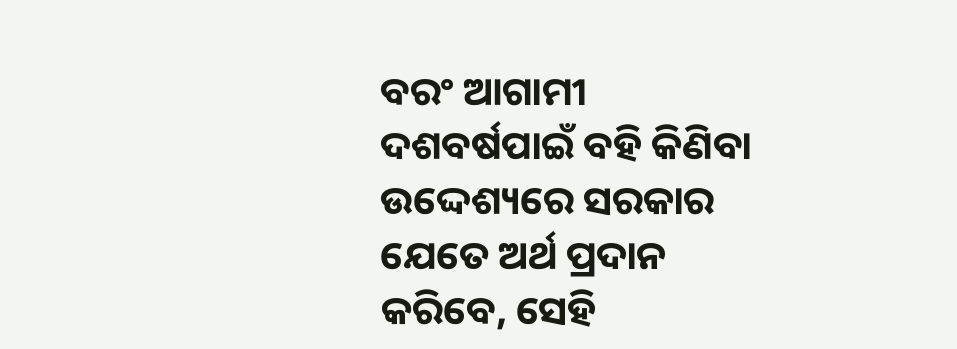ବରଂ ଆଗାମୀ ଦଶବର୍ଷପାଇଁ ବହି କିଣିବା ଉଦ୍ଦେଶ୍ୟରେ ସରକାର ଯେତେ ଅର୍ଥ ପ୍ରଦାନ କରିବେ, ସେହି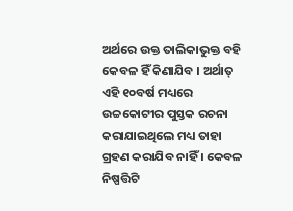ଅର୍ଥରେ ଉକ୍ତ ତାଲିକାଭୁକ୍ତ ବହି କେବଳ ହିଁ କିଣାଯିବ । ଅର୍ଥାତ୍ ଏହି ୧୦ବର୍ଷ ମଧ୍ୟରେ ଉଚ୍ଚକୋଟୀର ପୁସ୍ତକ ରଚନା କରାଯାଇଥିଲେ ମଧ୍ୟ ତାହା ଗ୍ରହଣ କରାଯିବ ନାହିଁ । କେବଳ ନିଷ୍ପତ୍ତିଟି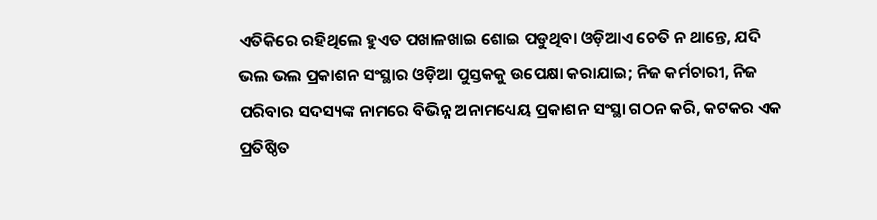ଏତିକିରେ ରହିଥିଲେ ହୁଏତ ପଖାଳଖାଇ ଶୋଇ ପଡୁଥିବା ଓଡ଼ିଆଏ ଚେତି ନ ଥାନ୍ତେ, ଯଦି ଭଲ ଭଲ ପ୍ରକାଶନ ସଂସ୍ଥାର ଓଡ଼ିଆ ପୁସ୍ତକକୁ ଉପେକ୍ଷା କରାଯାଇ; ନିଜ କର୍ମଚାରୀ, ନିଜ ପରିବାର ସଦସ୍ୟଙ୍କ ନାମରେ ବିଭିନ୍ନ ଅନାମଧ୍ୟେୟ ପ୍ରକାଶନ ସଂସ୍ଥା ଗଠନ କରି, କଟକର ଏକ ପ୍ରତିଷ୍ଠିତ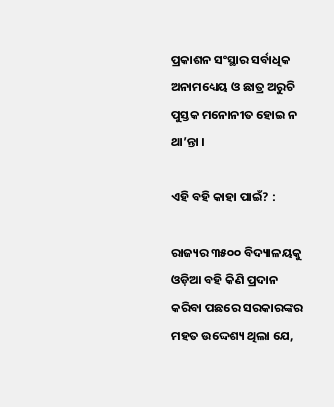ପ୍ରକାଶନ ସଂସ୍ଥାର ସର୍ବାଧିକ ଅନାମଧ୍ୟେୟ ଓ ଛାତ୍ର ଅରୁଚି ପୁସ୍ତକ ମନୋନୀତ ହୋଇ ନ ଥା’ନ୍ତା ।

ଏହି ବହି କାହା ପାଇଁ? :

ରାଜ୍ୟର ୩୫୦୦ ବିଦ୍ୟାଳୟକୁ ଓଡ଼ିଆ ବହି କିଣି ପ୍ରଦାନ କରିବା ପଛରେ ସରକାରଙ୍କର ମହତ ଉଦ୍ଦେଶ୍ୟ ଥିଲା ଯେ,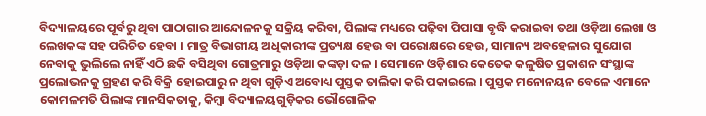ବିଦ୍ୟାଳୟରେ ପୂର୍ବରୁ ଥିବା ପାଠାଗାର ଆନ୍ଦୋଳନକୁ ସକ୍ରିୟ କରିବା, ପିଲାଙ୍କ ମଧ୍ୟରେ ପଢ଼ିବା ପିପାସା ବୃଦ୍ଧି କରାଇବା ତଥା ଓଡ଼ିଆ ଲେଖା ଓ ଲେଖକଙ୍କ ସହ ପରିଚିତ ହେବା । ମାତ୍ର ବିଭାଗୀୟ ଅଧିକାରୀଙ୍କ ପ୍ରତ୍ୟକ୍ଷ ହେଉ ବା ପରୋକ୍ଷରେ ହେଉ, ସାମାନ୍ୟ ଅବହେଳାର ସୁଯୋଗ ନେବାକୁ ଭୁଲିଲେ ନାହିଁ ଏଠି ଛକି ବସିଥିବା ଗୋତ୍ରମାରୁ ଓଡ଼ିଆ କଙ୍କଡ଼ା ଦଳ । ସେମାନେ ଓଡ଼ିଶାର କେତେକ କଳୁଷିତ ପ୍ରକାଶନ ସଂସ୍ଥାଙ୍କ ପ୍ରଲୋଭନକୁ ଗ୍ରହଣ କରି ବିକ୍ରି ହୋଇପାରୁ ନ ଥିବା ଗୁଡ଼ିଏ ଅବୋଧ୍ୟ ପୁସ୍ତକ ତାଲିକା କରି ପକାଇଲେ । ପୁସ୍ତକ ମନୋନୟନ ବେଳେ ଏମାନେ କୋମଳମତି ପିଲାଙ୍କ ମାନସିକତାକୁ, କିମ୍ବା ବିଦ୍ୟାଳୟଗୁଡ଼ିକର ଭୌଗୋଳିକ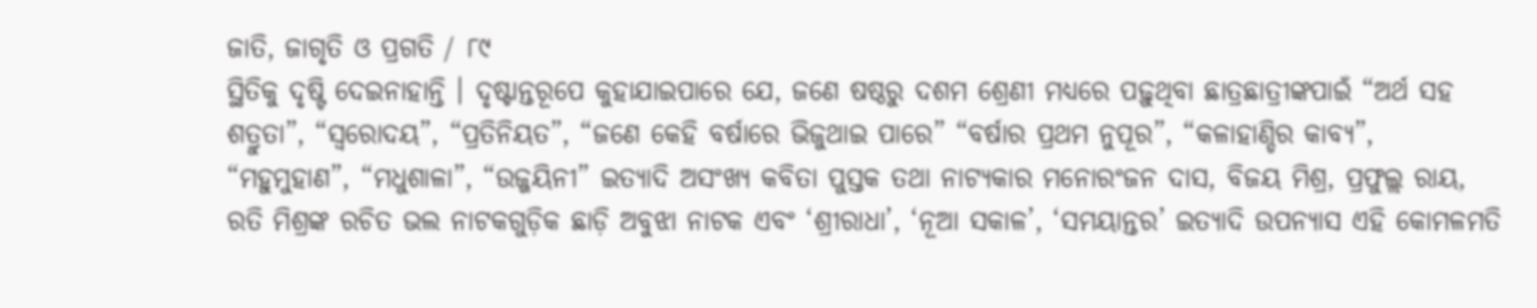ଜାତି, ଜାଗୃତି ଓ ପ୍ରଗତି / ୮୯
ସ୍ଥିତିକୁ ଦୃଷ୍ଟି ଦେଇନାହାନ୍ତି । ଦୃଷ୍ଟାନ୍ତରୂପେ କୁହାଯାଇପାରେ ଯେ, ଜଣେ ଷଷ୍ଠରୁ ଦଶମ ଶ୍ରେଣୀ ମଧ୍ୟରେ ପଢ଼ୁଥିବା ଛାତ୍ରଛାତ୍ରୀଙ୍କପାଇଁ “ଅର୍ଥ ସହ ଶତ୍ରୁତା”, “ସ୍ୱରୋଦୟ”, “ପ୍ରତିନିୟତ”, “ଜଣେ କେହି ବର୍ଷାରେ ଭିଜୁଥାଇ ପାରେ” “ବର୍ଷାର ପ୍ରଥମ ନୁପୂର”, “କଳାହାଣ୍ଡିର କାବ୍ୟ”, “ମହୁମୁହାଣ”, “ମଧୁଶାଳା”, “ଉଜ୍ଜୟିନୀ” ଇତ୍ୟାଦି ଅସଂଖ୍ୟ କବିତା ପୁସ୍ତକ ତଥା ନାଟ୍ୟକାର ମନୋରଂଜନ ଦାସ, ବିଜୟ ମିଶ୍ର, ପ୍ରଫୁଲ୍ଲ ରାୟ, ରତି ମିଶ୍ରଙ୍କ ରଚିତ ଭଲ ନାଟକଗୁଡ଼ିକ ଛାଡ଼ି ଅବୁଝା ନାଟକ ଏବଂ ‘ଶ୍ରୀରାଧା’, ‘ନୂଆ ସକାଳ’, ‘ସମୟାନ୍ତର’ ଇତ୍ୟାଦି ଉପନ୍ୟାସ ଏହି କୋମଳମତି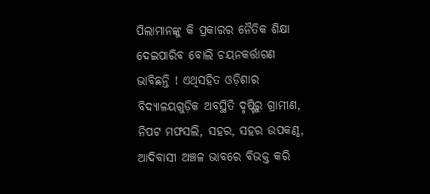ପିଲାମାନଙ୍କୁ କି ପ୍ରକାରର ନୈତିକ ଶିକ୍ଷା ଦେଇପାରିବ ବୋଲି ଚୟନକର୍ତ୍ତାଗଣ ଭାବିଛନ୍ତି ! ଏଥିସହିତ ଓଡ଼ିଶାର ବିଦ୍ୟାଳୟଗୁଡ଼ିକ ଅବସ୍ଥିତି ଦୃଷ୍ଟିରୁ ଗ୍ରାମୀଣ, ନିପଟ ମଫସଲି, ସହର, ସହର ଉପକଣ୍ଠ, ଆଦିବାସୀ ଅଞ୍ଚଳ ଭାବରେ ବିଭକ୍ତ କରି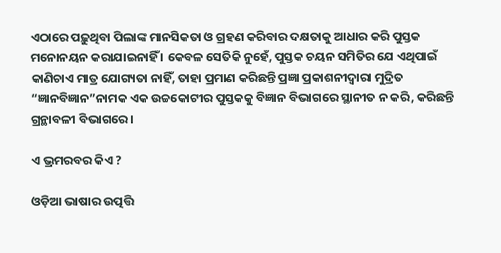ଏଠାରେ ପଢ଼ୁଥିବା ପିଲାଙ୍କ ମାନସିକତା ଓ ଗ୍ରହଣ କରିବାର ଦକ୍ଷତାକୁ ଆଧାର କରି ପୁସ୍ତକ ମନୋନୟନ କରାଯାଇନାହିଁ । କେବଳ ସେତିକି ନୁହେଁ, ପୁସ୍ତକ ଚୟନ ସମିତିର ଯେ ଏଥିପାଇଁ କାଣିଚାଏ ମାତ୍ର ଯୋଗ୍ୟତା ନାହିଁ, ତାହା ପ୍ରମାଣ କରିଛନ୍ତି ପ୍ରଜ୍ଞା ପ୍ରକାଶନୀଦ୍ୱାରା ମୁଦ୍ରିତ “ଜ୍ଞାନବିଜ୍ଞାନ”ନାମକ ଏକ ଉଚ୍ଚକୋଟୀର ପୁସ୍ତକକୁ ବିଜ୍ଞାନ ବିଭାଗରେ ସ୍ଥାନୀତ ନ କରି, କରିଛନ୍ତି ଗ୍ରନ୍ଥାବଳୀ ବିଭାଗରେ ।

ଏ ଭ୍ରମରବର କିଏ ?

ଓଡ଼ିଆ ଭାଷାର ଉତ୍ପତ୍ତି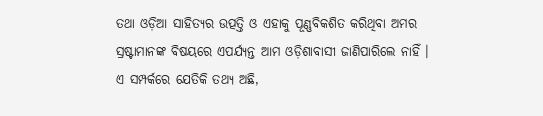ତଥା ଓଡ଼ିଆ ସାହିତ୍ୟର ଉତ୍ପତ୍ତି ଓ ଏହାକୁ ପୂଣ୍ଣବିକଶିତ କରିଥିବା ଅମର ସ୍ରଷ୍ଟାମାନଙ୍କ ବିଷୟରେ ଏପର୍ଯ୍ୟନ୍ତ ଆମ ଓଡ଼ିଶାବାସୀ ଜାଣିପାରିଲେ ନାହିଁ । ଏ ସମ୍ପର୍କରେ ଯେତିକି ତଥ୍ୟ ଅଛି,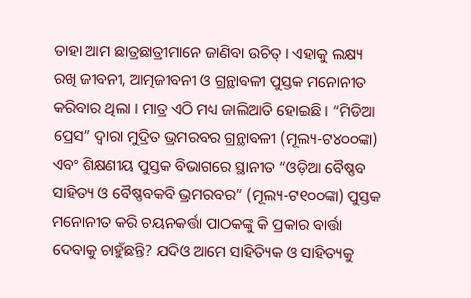ତାହା ଆମ ଛାତ୍ରଛାତ୍ରୀମାନେ ଜାଣିବା ଉଚିତ୍ । ଏହାକୁ ଲକ୍ଷ୍ୟ ରଖି ଜୀବନୀ, ଆତ୍ମଜୀବନୀ ଓ ଗ୍ରନ୍ଥାବଳୀ ପୁସ୍ତକ ମନୋନୀତ କରିବାର ଥିଲା । ମାତ୍ର ଏଠି ମଧ୍ୟ ଜାଲିଆତି ହୋଇଛି । “ମିଡିଆ ପ୍ରେସ” ଦ୍ୱାରା ମୁଦ୍ରିତ ଭ୍ରମରବର ଗ୍ରନ୍ଥାବଳୀ (ମୂଲ୍ୟ-ଟ୪୦୦ଙ୍କା) ଏବଂ ଶିକ୍ଷଣୀୟ ପୁସ୍ତକ ବିଭାଗରେ ସ୍ଥାନୀତ “ଓଡ଼ିଆ ବୈଷ୍ଣବ ସାହିତ୍ୟ ଓ ବୈଷ୍ଣବକବି ଭ୍ରମରବର” (ମୂଲ୍ୟ-ଟ୧୦୦ଙ୍କା) ପୁସ୍ତକ ମନୋନୀତ କରି ଚୟନକର୍ତ୍ତା ପାଠକଙ୍କୁ କି ପ୍ରକାର ବାର୍ତ୍ତା ଦେବାକୁ ଚାହୁଁଛନ୍ତି? ଯଦିଓ ଆମେ ସାହିତ୍ୟିକ ଓ ସାହିତ୍ୟକୁ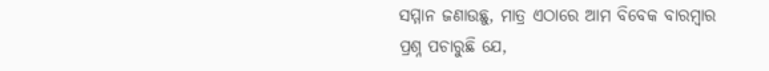ସମ୍ମାନ ଜଣାଉଛୁ, ମାତ୍ର ଏଠାରେ ଆମ ବିବେକ ବାରମ୍ବାର ପ୍ରଶ୍ନ ପଚାରୁଛି ଯେ,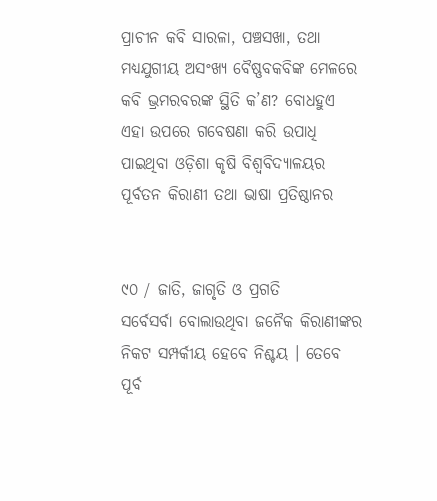ପ୍ରାଚୀନ କବି ସାରଳା, ପଞ୍ଚସଖା, ତଥା ମଧ୍ୟଯୁଗୀୟ ଅସଂଖ୍ୟ ବୈଷ୍ଣବକବିଙ୍କ ମେଳରେ କବି ଭ୍ରମରବରଙ୍କ ସ୍ଥିତି କ’ଣ? ବୋଧହୁଏ ଏହା ଉପରେ ଗବେଷଣା କରି ଉପାଧି ପାଇଥିବା ଓଡ଼ିଶା କୃଷି ବିଶ୍ୱବିଦ୍ୟାଳୟର ପୂର୍ବତନ କିରାଣୀ ତଥା ଭାଷା ପ୍ରତିଷ୍ଠାନର


୯୦ / ଜାତି, ଜାଗୃତି ଓ ପ୍ରଗତି
ସର୍ବେସର୍ବା ବୋଲାଉଥିବା ଜନୈକ କିରାଣୀଙ୍କର ନିକଟ ସମ୍ପର୍କୀୟ ହେବେ ନିଶ୍ଚୟ । ତେବେ ପୂର୍ବ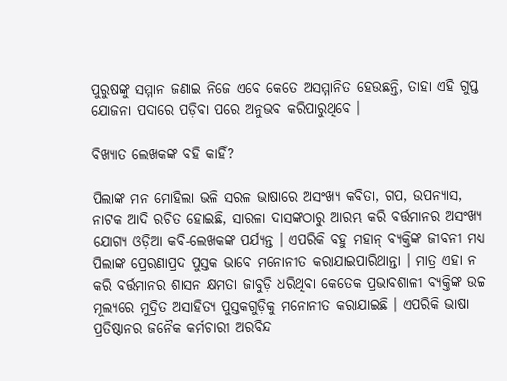ପୁରୁଷଙ୍କୁ ସମ୍ମାନ ଜଣାଇ ନିଜେ ଏବେ କେତେ ଅସମ୍ମାନିତ ହେଉଛନ୍ତି, ତାହା ଏହି ଗୁପ୍ତ ଯୋଜନା ପଦାରେ ପଡ଼ିବା ପରେ ଅନୁଭବ କରିପାରୁଥିବେ ।

ବିଖ୍ୟାତ ଲେଖକଙ୍କ ବହି କାହିଁ?

ପିଲାଙ୍କ ମନ ମୋହିଲା ଭଳି ସରଳ ଭାଷାରେ ଅସଂଖ୍ୟ କବିତା, ଗପ, ଉପନ୍ୟାସ, ନାଟକ ଆଦି ରଚିତ ହୋଇଛି, ସାରଳା ଦାସଙ୍କଠାରୁ ଆରମ୍ଭ କରି ବର୍ତ୍ତମାନର ଅସଂଖ୍ୟ ଯୋଗ୍ୟ ଓଡ଼ିଆ କବି-ଲେଖକଙ୍କ ପର୍ଯ୍ୟନ୍ତ । ଏପରିକି ବହୁ ମହାନ୍ ବ୍ୟକ୍ତିଙ୍କ ଜୀବନୀ ମଧ୍ୟ ପିଲାଙ୍କ ପ୍ରେରଣାପ୍ରଦ ପୁସ୍ତକ ଭାବେ ମନୋନୀତ କରାଯାଇପାରିଥାନ୍ତା । ମାତ୍ର ଏହା ନ କରି ବର୍ତ୍ତମାନର ଶାସନ କ୍ଷମତା ଜାବୁଡ଼ି ଧରିଥିବା କେତେକ ପ୍ରଭାବଶାଳୀ ବ୍ୟକ୍ତିଙ୍କ ଉଚ୍ଚ ମୂଲ୍ୟରେ ମୁଦ୍ରିତ ଅସାହିତ୍ୟ ପୁସ୍ତକଗୁଡ଼ିକୁ ମନୋନୀତ କରାଯାଇଛି । ଏପରିକି ଭାଷା ପ୍ରତିଷ୍ଠାନର ଜନୈକ କର୍ମଚାରୀ ଅରବିନ୍ଦ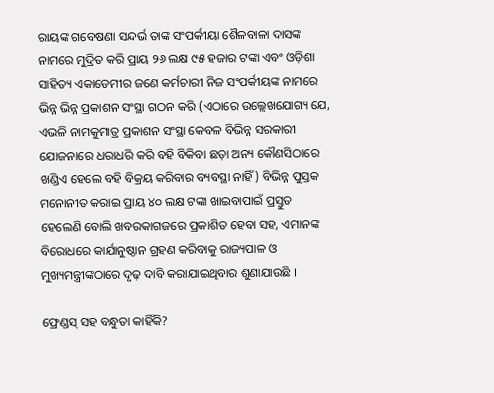ରାୟଙ୍କ ଗବେଷଣା ସନ୍ଦର୍ଭ ତାଙ୍କ ସଂପର୍କୀୟା ଶୈଳବାଳା ଦାସଙ୍କ ନାମରେ ମୁଦ୍ରିତ କରି ପ୍ରାୟ ୨୬ ଲକ୍ଷ ୯୫ ହଜାର ଟଙ୍କା ଏବଂ ଓଡ଼ିଶା ସାହିତ୍ୟ ଏକାଡେମୀର ଜଣେ କର୍ମଚାରୀ ନିଜ ସଂପର୍କୀୟଙ୍କ ନାମରେ ଭିନ୍ନ ଭିନ୍ନ ପ୍ରକାଶନ ସଂସ୍ଥା ଗଠନ କରି (ଏଠାରେ ଉଲ୍ଲେଖଯୋଗ୍ୟ ଯେ, ଏଭଳି ନାମକୁମାତ୍ର ପ୍ରକାଶନ ସଂସ୍ଥା କେବଳ ବିଭିନ୍ନ ସରକାରୀ ଯୋଜନାରେ ଧରାଧରି କରି ବହି ବିକିବା ଛଡ଼ା ଅନ୍ୟ କୌଣସିଠାରେ ଖଣ୍ଡିଏ ହେଲେ ବହି ବିକ୍ରୟ କରିବାର ବ୍ୟବସ୍ଥା ନାହିଁ) ବିଭିନ୍ନ ପୁସ୍ତକ ମନୋନୀତ କରାଇ ପ୍ରାୟ ୪୦ ଲକ୍ଷ ଟଙ୍କା ଖାଇବାପାଇଁ ପ୍ରସ୍ତୁତ ହେଲେଣି ବୋଲି ଖବରକାଗଜରେ ପ୍ରକାଶିତ ହେବା ସହ, ଏମାନଙ୍କ ବିରୋଧରେ କାର୍ଯାନୁଷ୍ଠାନ ଗ୍ରହଣ କରିବାକୁ ରାଜ୍ୟପାଳ ଓ ମୁଖ୍ୟମନ୍ତ୍ରୀଙ୍କଠାରେ ଦୃଢ଼ ଦାବି କରାଯାଇଥିବାର ଶୁଣାଯାଉଛି ।

ଫ୍ରେଣ୍ଡସ୍ ସହ ବନ୍ଧୁତା କାହିଁକି?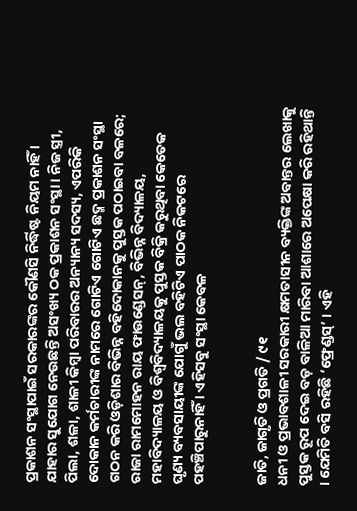ପ୍ରକାଶନ ସଂସ୍ଥାପାଇଁ ସରକାରଙ୍କର କୌଣସି ନିର୍ଦ୍ଧିଷ୍ଟ ନିୟମ ନାହିଁ । ଯାହାର ସୁଯୋଗ ନେଉଛନ୍ତି ଅସଂଖ୍ୟ ଠକ ପ୍ରକାଶନ ସଂସ୍ଥା । ନିଜ ସ୍ତ୍ରୀ, ପିଲା, ଶଳା, ଶାଳୀ କିମ୍ବା ପରିବାରର ଅନ୍ୟାନ୍ୟ ସଦସ୍ୟ, ଏପରିକି ଦୋକାନ କର୍ମଚାରୀଙ୍କ ନାମରେ ଗୋଟିଏ ଗୋଟିଏ ଛଦ୍ମ ପ୍ରକାଶନ ସଂସ୍ଥା ଗଠନ କରି ଓଡ଼ିଶାର ବିଭିନ୍ନ ବହିଦୋକାନକୁ ପୁସ୍ତକ ପଠାଇବା ବଳରେ; ରାଜା ରାମମୋହନ ରାୟ ଫାଉଣ୍ଡେସନ୍, ବିଭିନ୍ନ ବିଦ୍ୟାଳୟ, ମହାବିଦ୍ୟାଳୟ ଓ ବିଶ୍ୱବିଦ୍ୟାଳୟକୁ ପୁସ୍ତକ ବିକ୍ରି କରୁଥିବା କେତେକ ଘୃଣ୍ୟ ବ୍ୟବସାୟୀଙ୍କ ଯୋଗୁଁ ଭଲ ବହିଟିଏ ପାଠକ ନିକଟରେ ପହଞ୍ଚିପାରୁନାହିଁ । ଏହିସବୁ ସଂସ୍ଥା କେବଳ


ଜାତି, ଜାଗୃତି ଓ ପ୍ରଗତି / ୯୧
ଧନୀ ଓ ପ୍ରଭାବଶାଳୀ ସରକାରୀ କ୍ଷମତାସୀନ ବ୍ୟକ୍ତିଙ୍କ ଅବାନ୍ତର ଲେଖାକୁ ପୁସ୍ତକ ରୂପ ଦେଇ ବଡ଼ ବାଳିଆ ମାରିବା ଆଶାରେ ଅପେକ୍ଷା କରି ରହିଥାନ୍ତି । ଯେମିତି ବସି ରହିଛି ‘ଫ୍ରେଣ୍ଡସ୍’ । ଏହି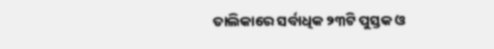ତାଲିକାରେ ସର୍ବାଧିକ ୨୩ଟି ପୁସ୍ତକ ଓ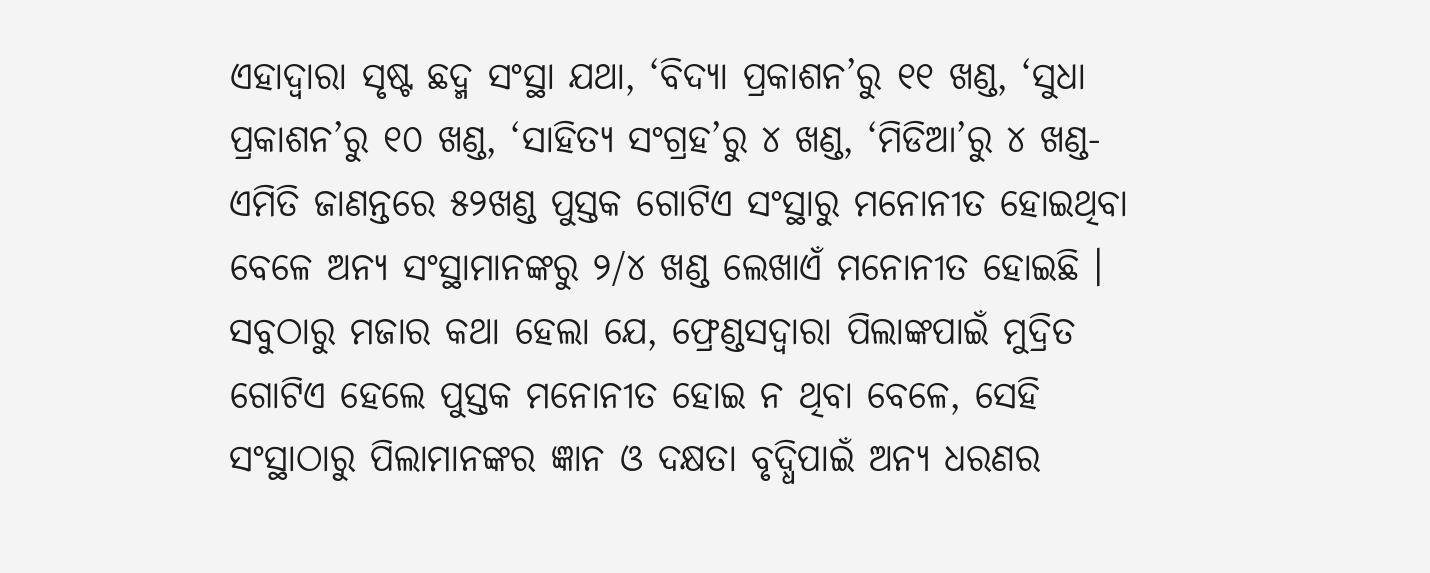ଏହାଦ୍ୱାରା ସୃଷ୍ଟ ଛଦ୍ମ ସଂସ୍ଥା ଯଥା, ‘ବିଦ୍ୟା ପ୍ରକାଶନ’ରୁ ୧୧ ଖଣ୍ଡ, ‘ସୁଧା ପ୍ରକାଶନ’ରୁ ୧୦ ଖଣ୍ଡ, ‘ସାହିତ୍ୟ ସଂଗ୍ରହ’ରୁ ୪ ଖଣ୍ଡ, ‘ମିଡିଆ’ରୁ ୪ ଖଣ୍ଡ-ଏମିତି ଜାଣନ୍ତରେ ୫୨ଖଣ୍ଡ ପୁସ୍ତକ ଗୋଟିଏ ସଂସ୍ଥାରୁ ମନୋନୀତ ହୋଇଥିବା ବେଳେ ଅନ୍ୟ ସଂସ୍ଥାମାନଙ୍କରୁ ୨/୪ ଖଣ୍ଡ ଲେଖାଏଁ ମନୋନୀତ ହୋଇଛି । ସବୁଠାରୁ ମଜାର କଥା ହେଲା ଯେ, ଫ୍ରେଣ୍ଡସଦ୍ୱାରା ପିଲାଙ୍କପାଇଁ ମୁଦ୍ରିତ ଗୋଟିଏ ହେଲେ ପୁସ୍ତକ ମନୋନୀତ ହୋଇ ନ ଥିବା ବେଳେ, ସେହି ସଂସ୍ଥାଠାରୁ ପିଲାମାନଙ୍କର ଜ୍ଞାନ ଓ ଦକ୍ଷତା ବୃଦ୍ଧିପାଇଁ ଅନ୍ୟ ଧରଣର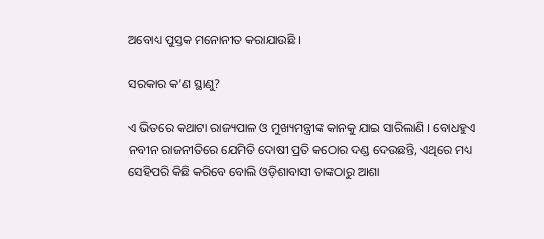ଅବୋଧ୍ୟ ପୁସ୍ତକ ମନୋନୀତ କରାଯାଉଛି ।

ସରକାର କ’ଣ ସ୍ଥାଣୁ?

ଏ ଭିତରେ କଥାଟା ରାଜ୍ୟପାଳ ଓ ମୁଖ୍ୟମନ୍ତ୍ରୀଙ୍କ କାନକୁ ଯାଇ ସାରିଲାଣି । ବୋଧହୁଏ ନବୀନ ରାଜନୀତିରେ ଯେମିତି ଦୋଷୀ ପ୍ରତି କଠୋର ଦଣ୍ଡ ଦେଉଛନ୍ତି, ଏଥିରେ ମଧ୍ୟ ସେହିପରି କିଛି କରିବେ ବୋଲି ଓଡ଼ିଶାବାସୀ ତାଙ୍କଠାରୁ ଆଶା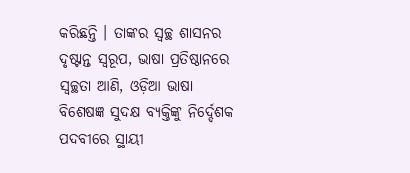କରିଛନ୍ତି । ତାଙ୍କର ସ୍ୱଚ୍ଛ ଶାସନର ଦୃଷ୍ଟାନ୍ତ ସ୍ୱରୂପ, ଭାଷା ପ୍ରତିଷ୍ଠାନରେ ସ୍ୱଚ୍ଛତା ଆଣି, ଓଡ଼ିଆ ଭାଷା ବିଶେଷଜ୍ଞ ସୁଦକ୍ଷ ବ୍ୟକ୍ତିଙ୍କୁ ନିର୍ଦ୍ଦେଶକ ପଦବୀରେ ସ୍ଥାୟୀ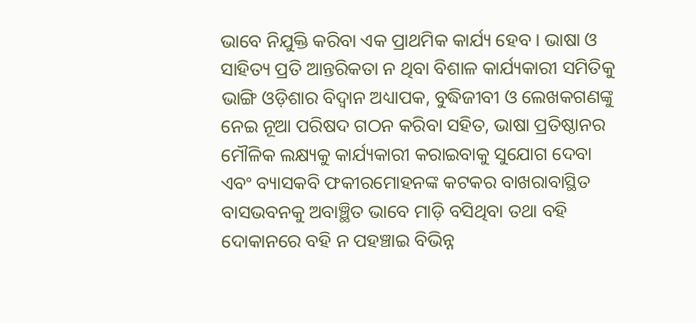ଭାବେ ନିଯୁକ୍ତି କରିବା ଏକ ପ୍ରାଥମିକ କାର୍ଯ୍ୟ ହେବ । ଭାଷା ଓ ସାହିତ୍ୟ ପ୍ରତି ଆନ୍ତରିକତା ନ ଥିବା ବିଶାଳ କାର୍ଯ୍ୟକାରୀ ସମିତିକୁ ଭାଙ୍ଗି ଓଡ଼ିଶାର ବିଦ୍ୱାନ ଅଧ୍ୟାପକ, ବୁଦ୍ଧିଜୀବୀ ଓ ଲେଖକଗଣଙ୍କୁ ନେଇ ନୂଆ ପରିଷଦ ଗଠନ କରିବା ସହିତ, ଭାଷା ପ୍ରତିଷ୍ଠାନର ମୌଳିକ ଲକ୍ଷ୍ୟକୁ କାର୍ଯ୍ୟକାରୀ କରାଇବାକୁ ସୁଯୋଗ ଦେବା ଏବଂ ବ୍ୟାସକବି ଫକୀରମୋହନଙ୍କ କଟକର ବାଖରାବାସ୍ଥିତ ବାସଭବନକୁ ଅବାଞ୍ଛିତ ଭାବେ ମାଡ଼ି ବସିଥିବା ତଥା ବହି ଦୋକାନରେ ବହି ନ ପହଞ୍ଚାଇ ବିଭିନ୍ନ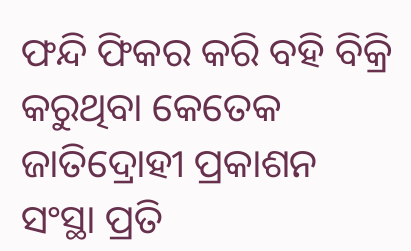ଫନ୍ଦି ଫିକର କରି ବହି ବିକ୍ରି କରୁଥିବା କେତେକ ଜାତିଦ୍ରୋହୀ ପ୍ରକାଶନ ସଂସ୍ଥା ପ୍ରତି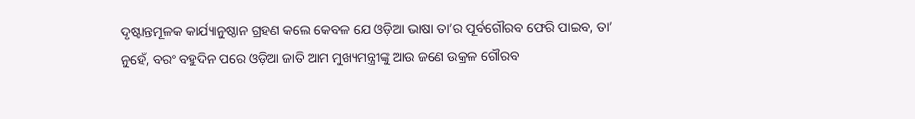ଦୃଷ୍ଟାନ୍ତମୂଳକ କାର୍ଯ୍ୟାନୁଷ୍ଠାନ ଗ୍ରହଣ କଲେ କେବଳ ଯେ ଓଡ଼ିଆ ଭାଷା ତା’ର ପୂର୍ବଗୌରବ ଫେରି ପାଇବ, ତା’ ନୁହେଁ, ବରଂ ବହୁଦିନ ପରେ ଓଡ଼ିଆ ଜାତି ଆମ ମୁଖ୍ୟମନ୍ତ୍ରୀଙ୍କୁ ଆଉ ଜଣେ ଉକ୍ରଳ ଗୌରବ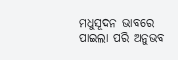ମଧୁସୂଦନ ଭାବରେ ପାଇଲା ପରି ଅନୁଭବ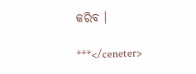କରିବ ।

***</ceneter>